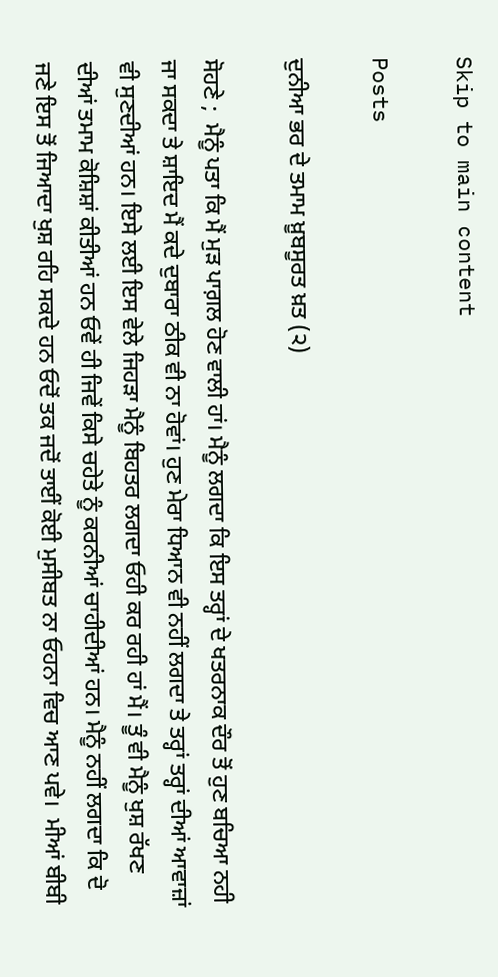Skip to main content

Posts

ਦੁਨੀਆ ਭਰ ਦੇ ਤਮਾਮ ਖ਼ੂਬਸੂਰਤ ਖ਼ਤ (੨)

ਸੋਹਣੇ ;  ਮੈਨੂੰ ਪਤਾ ਕਿ ਮੈਂ ਮੁੜ ਪਾਗ਼ਲ ਹੋਣ ਵਾਲੀ ਹਾਂ। ਮੈਨੂੰ ਲਗਦਾ ਕਿ ਇਸ ਤਰ੍ਹਾਂ ਦੇ ਖਤਰਨਾਕ ਦੌਰ ਤੋਂ ਹੁਣ ਬਚਿਆ ਨਹੀ ਜਾ ਸਕਦਾ ਤੇ ਸ਼ਾਇਦ ਮੈਂ ਕਦੇ ਦੁਬਾਰਾ ਠੀਕ ਵੀ ਨਾ ਹੋਵਾਂ। ਹੁਣ ਮੇਰਾ ਧਿਆਨ ਵੀ ਨਹੀਂ ਲਗਦਾ ਤੇ ਤਰ੍ਹਾਂ ਤਰ੍ਹਾਂ ਦੀਆਂ ਆਵਾਜ਼ਾਂ ਵੀ ਸੁਣਦੀਆਂ ਹਨ। ਇਸੇ ਲਈ ਇਸ ਵੇਲੇ ਜਿਹੜਾ ਮੈਨੂੰ ਬਿਹਤਰ ਲਗਦਾ ਓਹੀ ਕਰ ਰਹੀ ਹਾਂ ਮੈਂ। ਤੂੰ ਵੀ ਮੈਨੂੰ ਖੁਸ਼ ਰੱਖਣ ਦੀਆਂ ਤਮਾਮ ਕੋਸ਼ਿਸ਼ਾਂ ਕੀਤੀਆਂ ਹਨ ਓਵੇਂ ਹੀ ਜਿਵੇਂ ਕਿਸੇ ਚਹੇਤੇ ਨੂੰ ਕਰਨੀਆਂ ਚਾਹੀਦੀਆਂ ਹਨ। ਮੈਨੂੰ ਨਹੀਂ ਲਗਦਾ ਕਿ ਦੋ ਜਣੇ ਇਸ ਤੋਂ ਜਿਆਦਾ ਖੁਸ਼ ਰਹਿ ਸਕਦੇ ਹਨ ਓਦੋਂ ਤਕ ਜਦੋਂ ਤਾਈਂ ਕੋਈ ਮੁਸੀਬਤ ਨਾ ਓਹਨਾ ਵਿਚ ਆਣ ਪਵੇ।  ਮੀਆਂ ਬੀਬੀ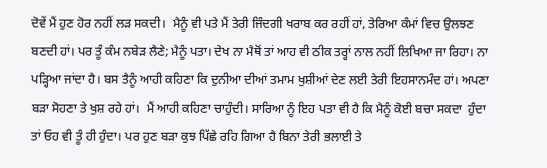ਦੋਵੇਂ ਮੈਂ ਹੁਣ ਹੋਰ ਨਹੀਂ ਲੜ ਸਕਦੀ।  ਮੈਨੂੰ ਵੀ ਪਤੇ ਮੈਂ ਤੇਰੀ ਜਿੰਦਗੀ ਖਰਾਬ ਕਰ ਰਹੀਂ ਹਾਂ, ਤੇਰਿਆ ਕੰਮਾਂ ਵਿਚ ਉਲਝਣ ਬਣਦੀ ਹਾਂ। ਪਰ ਤੂੰ ਕੰਮ ਨਬੇੜ ਲੈਣੇ; ਮੈਨੂੰ ਪਤਾ। ਦੇਖ ਨਾ ਮੈਥੋਂ ਤਾਂ ਆਹ ਵੀ ਠੀਕ ਤਰ੍ਹਾਂ ਨਾਲ ਨਹੀਂ ਲਿਖਿਆ ਜਾ ਰਿਹਾ। ਨਾ ਪੜ੍ਹਿਆ ਜਾਂਦਾ ਹੈ। ਬਸ ਤੈਨੂੰ ਆਹੀ ਕਹਿਣਾ ਕਿ ਦੁਨੀਆ ਦੀਆਂ ਤਮਾਮ ਖੁਸ਼ੀਆਂ ਦੇਣ ਲਈ ਤੇਰੀ ਇਹਸਾਨਮੰਦ ਹਾਂ। ਅਪਣਾ ਬੜਾ ਸੋਹਣਾ ਤੇ ਖੁਸ਼ ਰਹੇ ਹਾਂ।  ਮੈਂ ਆਹੀ ਕਹਿਣਾ ਚਾਹੁੰਦੀ। ਸਾਰਿਆ ਨੂੰ ਇਹ ਪਤਾ ਵੀ ਹੈ ਕਿ ਮੈਨੂੰ ਕੋਈ ਬਚਾ ਸਕਦਾ  ਹੁੰਦਾ ਤਾਂ ਓਹ ਵੀ ਤੂੰ ਹੀ ਹੁੰਦਾ। ਪਰ ਹੁਣ ਬੜਾ ਕੁਝ ਪਿੱਛੇ ਰਹਿ ਗਿਆ ਹੈ ਬਿਨਾ ਤੇਰੀ ਭਲਾਈ ਤੇ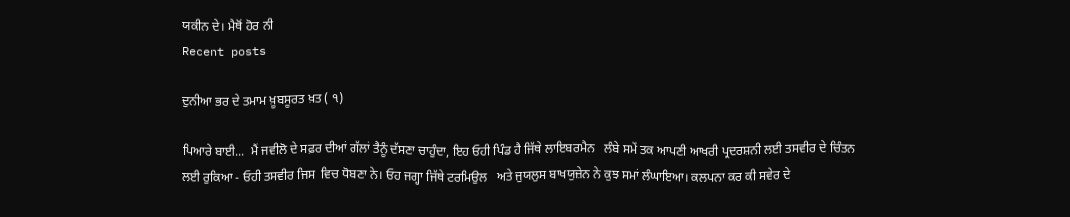ਯਕੀਨ ਦੇ। ਮੈਥੋਂ ਹੋਰ ਨੀ
Recent posts

ਦੁਨੀਆ ਭਰ ਦੇ ਤਮਾਮ ਖ਼ੂਬਸੂਰਤ ਖ਼ਤ ( ੧)

ਪਿਆਰੇ ਬਾਈ...  ਮੈਂ ਜਵੀਲੋ ਦੇ ਸਫ਼ਰ ਦੀਆਂ ਗੱਲਾਂ ਤੈਨੂੰ ਦੱਸਣਾ ਚਾਹੁੰਦਾ, ਇਹ ਓਹੀ ਪਿੰਡ ਹੈ ਜਿੱਥੇ ਲਾਇਬਰਮੈਨ   ਲੰਬੇ ਸਮੇਂ ਤਕ ਆਪਣੀ ਆਖਰੀ ਪ੍ਰਦਰਸ਼ਨੀ ਲਈ ਤਸਵੀਰ ਦੇ ਚਿੰਤਨ ਲਈ ਰੁਕਿਆ - ਓਹੀ ਤਸਵੀਰ ਜਿਸ  ਵਿਚ ਧੋਬਣਾ ਨੇ। ਓਹ ਜਗ੍ਹਾ ਜਿੱਥੇ ਟਰਮਿਉਲ   ਅਤੇ ਜੁਯਲੁਸ ਬਾਖਯੁਜ਼ੇਨ ਨੇ ਕੁਝ ਸਮਾਂ ਲੰਘਾਇਆ। ਕਲਪਨਾ ਕਰ ਕੀ ਸਵੇਰ ਦੇ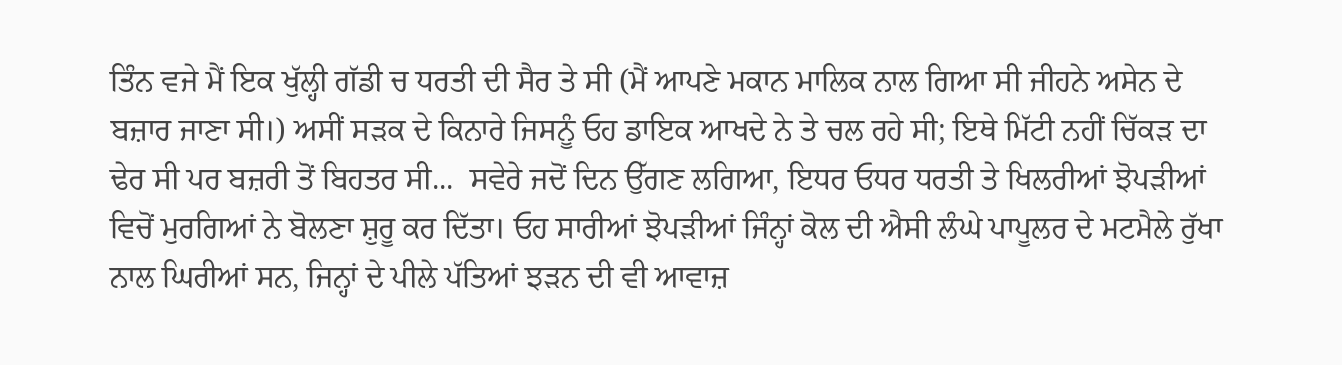ਤਿੰਨ ਵਜੇ ਮੈਂ ਇਕ ਖੁੱਲ੍ਹੀ ਗੱਡੀ ਚ ਧਰਤੀ ਦੀ ਸੈਰ ਤੇ ਸੀ (ਮੈਂ ਆਪਣੇ ਮਕਾਨ ਮਾਲਿਕ ਨਾਲ ਗਿਆ ਸੀ ਜੀਹਨੇ ਅਸੇਨ ਦੇ ਬਜ਼ਾਰ ਜਾਣਾ ਸੀ।) ਅਸੀਂ ਸੜਕ ਦੇ ਕਿਨਾਰੇ ਜਿਸਨੂੰ ਓਹ ਡਾਇਕ ਆਖਦੇ ਨੇ ਤੇ ਚਲ ਰਹੇ ਸੀ; ਇਥੇ ਮਿੱਟੀ ਨਹੀਂ ਚਿੱਕੜ ਦਾ ਢੇਰ ਸੀ ਪਰ ਬਜ਼ਰੀ ਤੋਂ ਬਿਹਤਰ ਸੀ...  ਸਵੇਰੇ ਜਦੋਂ ਦਿਨ ਉੱਗਣ ਲਗਿਆ, ਇਧਰ ਓਧਰ ਧਰਤੀ ਤੇ ਖਿਲਰੀਆਂ ਝੋਪੜੀਆਂ ਵਿਚੋਂ ਮੁਰਗਿਆਂ ਨੇ ਬੋਲਣਾ ਸ਼ੁਰੂ ਕਰ ਦਿੱਤਾ। ਓਹ ਸਾਰੀਆਂ ਝੋਪੜੀਆਂ ਜਿੰਨ੍ਹਾਂ ਕੋਲ ਦੀ ਐਸੀ ਲੰਘੇ ਪਾਪੂਲਰ ਦੇ ਮਟਮੈਲੇ ਰੁੱਖਾ ਨਾਲ ਘਿਰੀਆਂ ਸਨ, ਜਿਨ੍ਹਾਂ ਦੇ ਪੀਲੇ ਪੱਤਿਆਂ ਝੜਨ ਦੀ ਵੀ ਆਵਾਜ਼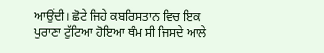ਆਉਂਦੀ। ਛੋਟੇ ਜਿਹੇ ਕਬਰਿਸਤਾਨ ਵਿਚ ਇਕ ਪੁਰਾਣਾ ਟੁੱਟਿਆ ਹੋਇਆ ਥੰਮ ਸੀ ਜਿਸਦੇ ਆਲੇ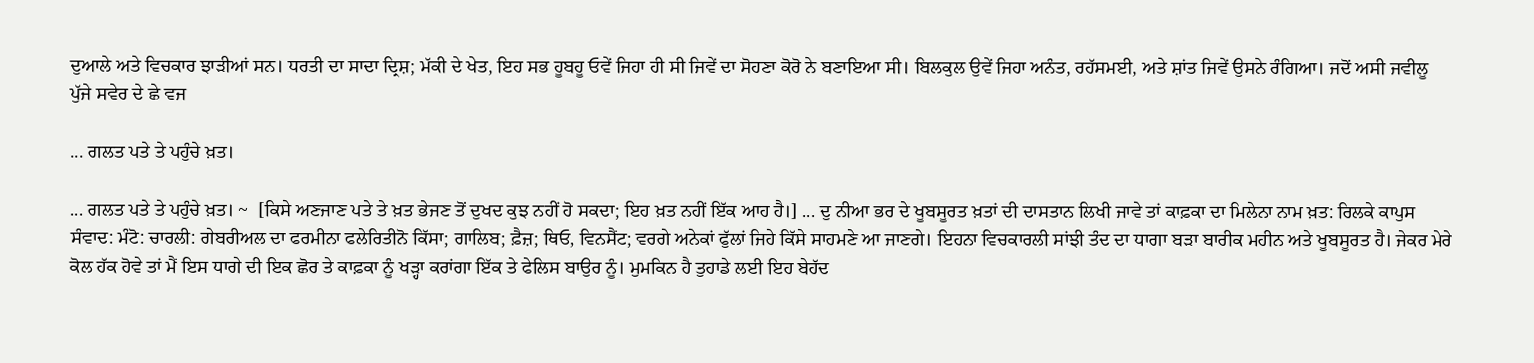ਦੁਆਲੇ ਅਤੇ ਵਿਚਕਾਰ ਝਾੜੀਆਂ ਸਨ। ਧਰਤੀ ਦਾ ਸਾਦਾ ਦ੍ਰਿਸ਼; ਮੱਕੀ ਦੇ ਖੇਤ, ਇਹ ਸਭ ਹੂਬਹੂ ਓਵੇਂ ਜਿਹਾ ਹੀ ਸੀ ਜਿਵੇਂ ਦਾ ਸੋਹਣਾ ਕੋਰੋ ਨੇ ਬਣਾਇਆ ਸੀ। ਬਿਲਕੁਲ ਉਵੇਂ ਜਿਹਾ ਅਨੰਤ, ਰਹੱਸਮਈ, ਅਤੇ ਸ਼ਾਂਤ ਜਿਵੇਂ ਉਸਨੇ ਰੰਗਿਆ। ਜਦੋਂ ਅਸੀ ਜਵੀਲੂ ਪੁੱਜੇ ਸਵੇਰ ਦੇ ਛੇ ਵਜ

... ਗਲਤ ਪਤੇ ਤੇ ਪਹੁੰਚੇ ਖ਼ਤ।

... ਗਲਤ ਪਤੇ ਤੇ ਪਹੁੰਚੇ ਖ਼ਤ। ~  [ਕਿਸੇ ਅਣਜਾਣ ਪਤੇ ਤੇ ਖ਼ਤ ਭੇਜਣ ਤੋਂ ਦੁਖਦ ਕੁਝ ਨਹੀਂ ਹੋ ਸਕਦਾ; ਇਹ ਖ਼ਤ ਨਹੀਂ ਇੱਕ ਆਹ ਹੈ।] ... ਦੁ ਨੀਆ ਭਰ ਦੇ ਖੂਬਸੂਰਤ ਖ਼ਤਾਂ ਦੀ ਦਾਸਤਾਨ ਲਿਖੀ ਜਾਵੇ ਤਾਂ ਕਾਫ਼ਕਾ ਦਾ ਮਿਲੇਨਾ ਨਾਮ ਖ਼ਤ: ਰਿਲਕੇ ਕਾਪੁਸ ਸੰਵਾਦ: ਮੰਟੋ: ਚਾਰਲੀ: ਗੇਬਰੀਅਲ ਦਾ ਫਰਮੀਨਾ ਫਲੇਰਿਤੀਨੋ ਕਿੱਸਾ; ਗਾਲਿਬ; ਫ਼ੈਜ਼; ਥਿਓ, ਵਿਨਸੈਂਟ; ਵਰਗੇ ਅਨੇਕਾਂ ਫੁੱਲਾਂ ਜਿਹੇ ਕਿੱਸੇ ਸਾਹਮਣੇ ਆ ਜਾਣਗੇ। ਇਹਨਾ ਵਿਚਕਾਰਲੀ ਸਾਂਝੀ ਤੰਦ ਦਾ ਧਾਗਾ ਬੜਾ ਬਾਰੀਕ ਮਹੀਨ ਅਤੇ ਖੂਬਸੂਰਤ ਹੈ। ਜੇਕਰ ਮੇਰੇ ਕੋਲ ਹੱਕ ਹੋਵੇ ਤਾਂ ਮੈਂ ਇਸ ਧਾਗੇ ਦੀ ਇਕ ਛੋਰ ਤੇ ਕਾਫ਼ਕਾ ਨੂੰ ਖੜ੍ਹਾ ਕਰਾਂਗਾ ਇੱਕ ਤੇ ਫੇਲਿਸ ਬਾਉਰ ਨੂੰ। ਮੁਮਕਿਨ ਹੈ ਤੁਹਾਡੇ ਲਈ ਇਹ ਬੇਹੱਦ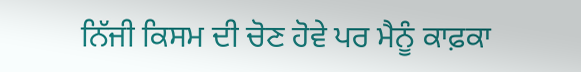ਨਿੱਜੀ ਕਿਸਮ ਦੀ ਚੋਣ ਹੋਵੇ ਪਰ ਮੈਨੂੰ ਕਾਫ਼ਕਾ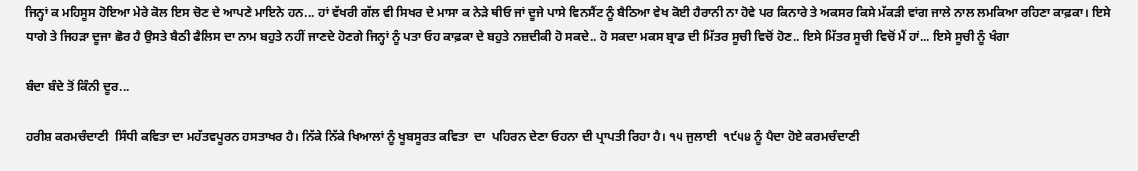ਜਿਨ੍ਹਾਂ ਕ ਮਹਿਸੂਸ ਹੋਇਆ ਮੇਰੇ ਕੋਲ ਇਸ ਚੋਣ ਦੇ ਆਪਣੇ ਮਾਇਨੇ ਹਨ... ਹਾਂ ਵੱਖਰੀ ਗੱਲ ਵੀ ਸਿਖਰ ਦੇ ਮਾਸਾ ਕ ਨੇੜੇ ਥੀਓ ਜਾਂ ਦੂਜੇ ਪਾਸੇ ਵਿਨਸੈਂਟ ਨੂੰ ਬੈਠਿਆ ਵੇਖ ਕੋਈ ਹੈਰਾਨੀ ਨਾ ਹੋਵੇ ਪਰ ਕਿਨਾਰੇ ਤੇ ਅਕਸਰ ਕਿਸੇ ਮੱਕੜੀ ਵਾਂਗ ਜਾਲੇ ਨਾਲ ਲਮਕਿਆ ਰਹਿਣਾ ਕਾਫ਼ਕਾ। ਇਸੇ ਧਾਗੇ ਤੇ ਜਿਹੜਾ ਦੂਜਾ ਛੋਰ ਹੈ ਉਸਤੇ ਬੈਠੀ ਫੈਲਿਸ ਦਾ ਨਾਮ ਬਹੁਤੇ ਨਹੀਂ ਜਾਣਦੇ ਹੋਣਗੇ ਜਿਨ੍ਹਾਂ ਨੂੰ ਪਤਾ ਓਹ ਕਾਫ਼ਕਾ ਦੇ ਬਹੁਤੇ ਨਜ਼ਦੀਕੀ ਹੋ ਸਕਦੇ.. ਹੋ ਸਕਦਾ ਮਕਸ ਬ੍ਰਾਡ ਦੀ ਮਿੱਤਰ ਸੂਚੀ ਵਿਚੋਂ ਹੋਣ.. ਇਸੇ ਮਿੱਤਰ ਸੂਚੀ ਵਿਚੋਂ ਮੈਂ ਹਾਂ... ਇਸੇ ਸੂਚੀ ਨੂੰ ਖੰਗਾ

ਬੰਦਾ ਬੰਦੇ ਤੋਂ ਕਿੰਨੀ ਦੂਰ...

ਹਰੀਸ਼ ਕਰਮਚੰਦਾਣੀ  ਸਿੰਧੀ ਕਵਿਤਾ ਦਾ ਮਹੱਤਵਪੂਰਨ ਹਸਤਾਖਰ ਹੈ। ਨਿੱਕੇ ਨਿੱਕੇ ਖਿਆਲਾਂ ਨੂੰ ਖੂਬਸੂਰਤ ਕਵਿਤਾ  ਦਾ  ਪਹਿਰਨ ਦੇਣਾ ਓਹਨਾ ਦੀ ਪ੍ਰਾਪਤੀ ਰਿਹਾ ਹੈ। ੧੫ ਜੁਲਾਈ  ੧੯੫੪ ਨੂੰ ਪੈਦਾ ਹੋਏ ਕਰਮਚੰਦਾਣੀ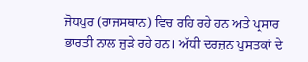ਜੋਧਪੁਰ (ਰਾਜਸਥਾਨ) ਵਿਚ ਰਹਿ ਰਹੇ ਹਨ ਅਤੇ ਪ੍ਰਸਾਰ ਭਾਰਤੀ ਨਾਲ ਜੁੜੇ ਰਹੇ ਹਨ। ਅੱਧੀ ਦਰਜ਼ਨ ਪੁਸਤਕਾਂ ਦੇ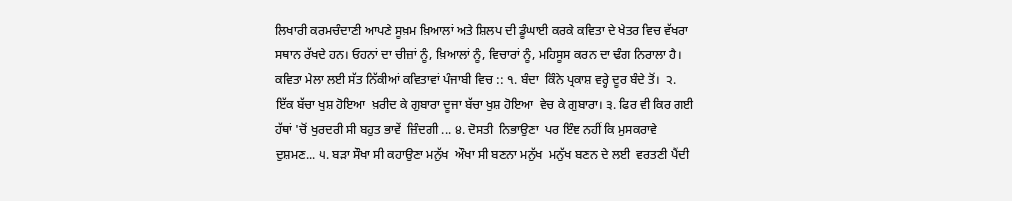ਲਿਖਾਰੀ ਕਰਮਚੰਦਾਣੀ ਆਪਣੇ ਸੂਖ਼ਮ ਖ਼ਿਆਲਾਂ ਅਤੇ ਸ਼ਿਲਪ ਦੀ ਡੂੰਘਾਈ ਕਰਕੇ ਕਵਿਤਾ ਦੇ ਖੇਤਰ ਵਿਚ ਵੱਖਰਾ ਸਥਾਨ ਰੱਖਦੇ ਹਨ। ਓਹਨਾਂ ਦਾ ਚੀਜ਼ਾਂ ਨੂੰ, ਖ਼ਿਆਲਾਂ ਨੂੰ, ਵਿਚਾਰਾਂ ਨੂੰ, ਮਹਿਸੂਸ ਕਰਨ ਦਾ ਢੰਗ ਨਿਰਾਲਾ ਹੈ। ਕਵਿਤਾ ਮੇਲਾ ਲਈ ਸੱਤ ਨਿੱਕੀਆਂ ਕਵਿਤਾਵਾਂ ਪੰਜਾਬੀ ਵਿਚ :: ੧. ਬੰਦਾ  ਕਿੰਨੇ ਪ੍ਰਕਾਸ਼ ਵਰ੍ਹੇ ਦੂਰ ਬੰਦੇ ਤੋਂ।  ੨. ਇੱਕ ਬੱਚਾ ਖੁਸ਼ ਹੋਇਆ  ਖ਼ਰੀਦ ਕੇ ਗੁਬਾਰਾ ਦੂਜਾ ਬੱਚਾ ਖੁਸ਼ ਹੋਇਆ  ਵੇਚ ਕੇ ਗੁਬਾਰਾ। ੩. ਫਿਰ ਵੀ ਕਿਰ ਗਈ ਹੱਥਾਂ 'ਚੋਂ ਖੁਰਦਰੀ ਸੀ ਬਹੁਤ ਭਾਵੇਂ  ਜ਼ਿੰਦਗੀ ... ੪. ਦੋਸਤੀ  ਨਿਭਾਉਣਾ  ਪਰ ਇੰਞ ਨਹੀਂ ਕਿ ਮੁਸਕਰਾਵੇ ਦੁਸ਼ਮਣ... ੫. ਬੜਾ ਸੌਖਾ ਸੀ ਕਹਾਉਣਾ ਮਨੁੱਖ  ਔਖਾ ਸੀ ਬਣਨਾ ਮਨੁੱਖ  ਮਨੁੱਖ ਬਣਨ ਦੇ ਲਈ  ਵਰਤਣੀ ਪੈਂਦੀ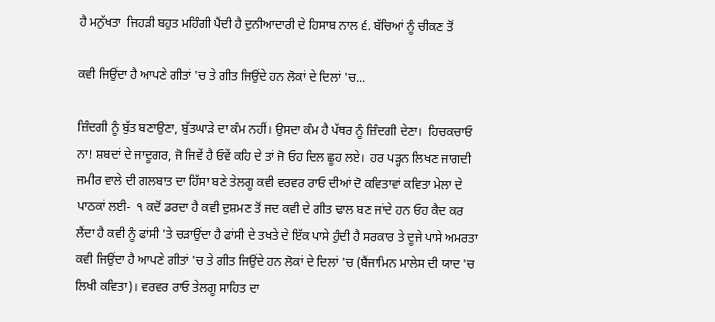ਹੈ ਮਨੁੱਖਤਾ  ਜਿਹੜੀ ਬਹੁਤ ਮਹਿੰਗੀ ਪੈਂਦੀ ਹੈ ਦੁਨੀਆਦਾਰੀ ਦੇ ਹਿਸਾਬ ਨਾਲ ੬. ਬੱਚਿਆਂ ਨੂੰ ਚੀਕਣ ਤੋਂ

ਕਵੀ ਜਿਉਂਦਾ ਹੈ ਆਪਣੇ ਗੀਤਾਂ 'ਚ ਤੇ ਗੀਤ ਜਿਉਂਦੇ ਹਨ ਲੋਕਾਂ ਦੇ ਦਿਲਾਂ 'ਚ...

ਜ਼ਿੰਦਗੀ ਨੂੰ ਬੁੱਤ ਬਣਾਉਣਾ, ਬੁੱਤਘਾੜੇ ਦਾ ਕੰਮ ਨਹੀਂ। ਉਸਦਾ ਕੰਮ ਹੈ ਪੱਥਰ ਨੂੰ ਜ਼ਿੰਦਗੀ ਦੇਣਾ।  ਹਿਚਕਚਾਓ ਨਾ! ਸ਼ਬਦਾਂ ਦੇ ਜਾਦੂਗਰ, ਜੋ ਜਿਵੇਂ ਹੈ ਓਵੇਂ ਕਹਿ ਦੇ ਤਾਂ ਜੋ ਓਹ ਦਿਲ ਛੂਹ ਲਏ।  ਹਰ ਪੜ੍ਹਨ ਲਿਖਣ ਜਾਗਦੀ ਜਮੀਰ ਵਾਲੇ ਦੀ ਗਲਬਾਤ ਦਾ ਹਿੱਸਾ ਬਣੇ ਤੇਲਗੂ ਕਵੀ ਵਰਵਰ ਰਾਓ ਦੀਆਂ ਦੋ ਕਵਿਤਾਵਾਂ ਕਵਿਤਾ ਮੇਲਾ ਦੇ ਪਾਠਕਾਂ ਲਈ-  ੧ ਕਦੋਂ ਡਰਦਾ ਹੈ ਕਵੀ ਦੁਸ਼ਮਣ ਤੋਂ ਜਦ ਕਵੀ ਦੇ ਗੀਤ ਢਾਲ ਬਣ ਜਾਂਦੇ ਹਨ ਓਹ ਕੈਦ ਕਰ ਲੈਂਦਾ ਹੈ ਕਵੀ ਨੂੰ ਫਾਂਸੀ 'ਤੇ ਚੜਾਉਂਦਾ ਹੈ ਫਾਂਸੀ ਦੇ ਤਖਤੇ ਦੇ ਇੱਕ ਪਾਸੇ ਹੁੰਦੀ ਹੈ ਸਰਕਾਰ ਤੇ ਦੂਜੇ ਪਾਸੇ ਅਮਰਤਾ ਕਵੀ ਜਿਉਂਦਾ ਹੈ ਆਪਣੇ ਗੀਤਾਂ 'ਚ ਤੇ ਗੀਤ ਜਿਉਂਦੇ ਹਨ ਲੋਕਾਂ ਦੇ ਦਿਲਾਂ 'ਚ (ਬੈਂਜਾਮਿਨ ਮਾਲੇਸ ਦੀ ਯਾਦ 'ਚ ਲਿਖੀ ਕਵਿਤਾ)। ਵਰਵਰ ਰਾਓ ਤੇਲਗੂ ਸਾਹਿਤ ਦਾ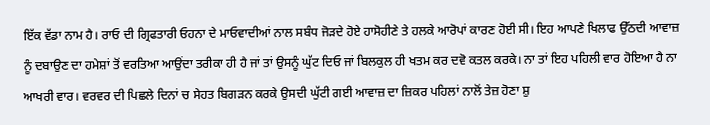ਇੱਕ ਵੱਡਾ ਨਾਮ ਹੈ। ਰਾਓ ਦੀ ਗ੍ਰਿਫਤਾਰੀ ਓਹਨਾ ਦੇ ਮਾਓਵਾਦੀਆਂ ਨਾਲ ਸਬੰਧ ਜੋੜਦੇ ਹੋਏ ਹਾਸੋਹੀਣੇ ਤੇ ਹਲਕੇ ਆਰੋਪਾਂ ਕਾਰਣ ਹੋਈ ਸੀ। ਇਹ ਆਪਣੇ ਖਿਲਾਫ ਉੱਠਦੀ ਆਵਾਜ਼ ਨੂੰ ਦਬਾਉਣ ਦਾ ਹਮੇਸ਼ਾਂ ਤੋਂ ਵਰਤਿਆ ਆਉਂਦਾ ਤਰੀਕਾ ਹੀ ਹੈ ਜਾਂ ਤਾਂ ਉਸਨੂੰ ਘੁੱਟ ਦਿਓ ਜਾਂ ਬਿਲਕੁਲ ਹੀ ਖਤਮ ਕਰ ਦਵੋ ਕਤਲ ਕਰਕੇ। ਨਾ ਤਾਂ ਇਹ ਪਹਿਲੀ ਵਾਰ ਹੋਇਆ ਹੈ ਨਾ ਆਖਰੀ ਵਾਰ। ਵਰਵਰ ਦੀ ਪਿਛਲੇ ਦਿਨਾਂ ਚ ਸੇਹਤ ਬਿਗੜਨ ਕਰਕੇ ਉਸਦੀ ਘੁੱਟੀ ਗਈ ਆਵਾਜ਼ ਦਾ ਜ਼ਿਕਰ ਪਹਿਲਾਂ ਨਾਲੋਂ ਤੇਜ਼ ਹੋਣਾ ਸ਼ੁ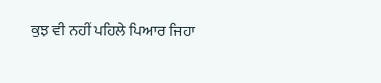ਕੁਝ ਵੀ ਨਹੀਂ ਪਹਿਲੇ ਪਿਆਰ ਜਿਹਾ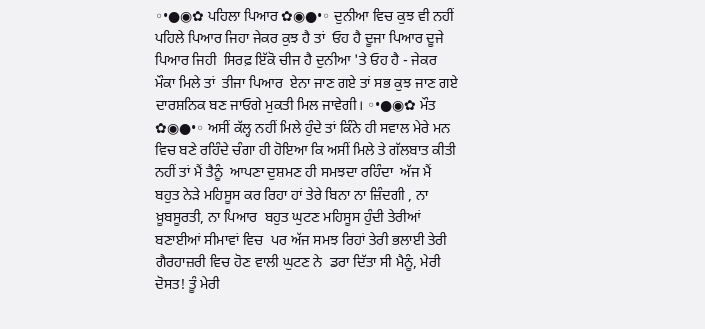◦•●◉✿ ਪਹਿਲਾ ਪਿਆਰ ✿◉●•◦ ਦੁਨੀਆ ਵਿਚ ਕੁਝ ਵੀ ਨਹੀਂ ਪਹਿਲੇ ਪਿਆਰ ਜਿਹਾ ਜੇਕਰ ਕੁਝ ਹੈ ਤਾਂ  ਓਹ ਹੈ ਦੂਜਾ ਪਿਆਰ ਦੂਜੇ ਪਿਆਰ ਜਿਹੀ  ਸਿਰਫ਼ ਇੱਕੋ ਚੀਜ ਹੈ ਦੁਨੀਆ 'ਤੇ ਓਹ ਹੈ - ਜੇਕਰ ਮੌਕਾ ਮਿਲੇ ਤਾਂ  ਤੀਜਾ ਪਿਆਰ  ਏਨਾ ਜਾਣ ਗਏ ਤਾਂ ਸਭ ਕੁਝ ਜਾਣ ਗਏ ਦਾਰਸ਼ਨਿਕ ਬਣ ਜਾਓਗੇ ਮੁਕਤੀ ਮਿਲ ਜਾਵੇਗੀ। ◦•●◉✿ ਮੌਤ ✿◉●•◦ ਅਸੀਂ ਕੱਲ੍ਹ ਨਹੀਂ ਮਿਲੇ ਹੁੰਦੇ ਤਾਂ ਕਿੰਨੇ ਹੀ ਸਵਾਲ ਮੇਰੇ ਮਨ ਵਿਚ ਬਣੇ ਰਹਿੰਦੇ ਚੰਗਾ ਹੀ ਹੋਇਆ ਕਿ ਅਸੀਂ ਮਿਲੇ ਤੇ ਗੱਲਬਾਤ ਕੀਤੀ ਨਹੀਂ ਤਾਂ ਮੈਂ ਤੈਨੂੰ  ਆਪਣਾ ਦੁਸ਼ਮਣ ਹੀ ਸਮਝਦਾ ਰਹਿੰਦਾ  ਅੱਜ ਮੈਂ ਬਹੁਤ ਨੇੜੇ ਮਹਿਸੂਸ ਕਰ ਰਿਹਾ ਹਾਂ ਤੇਰੇ ਬਿਨਾ ਨਾ ਜ਼ਿੰਦਗੀ , ਨਾ  ਖ਼ੂਬਸੂਰਤੀ, ਨਾ ਪਿਆਰ  ਬਹੁਤ ਘੁਟਣ ਮਹਿਸੂਸ ਹੁੰਦੀ ਤੇਰੀਆਂ ਬਣਾਈਆਂ ਸੀਮਾਵਾਂ ਵਿਚ  ਪਰ ਅੱਜ ਸਮਝ ਰਿਹਾਂ ਤੇਰੀ ਭਲਾਈ ਤੇਰੀ ਗੈਰਹਾਜ਼ਰੀ ਵਿਚ ਹੋਣ ਵਾਲੀ ਘੁਟਣ ਨੇ  ਡਰਾ ਦਿੱਤਾ ਸੀ ਮੈਨੂੰ, ਮੇਰੀ ਦੋਸਤ! ਤੂੰ ਮੇਰੀ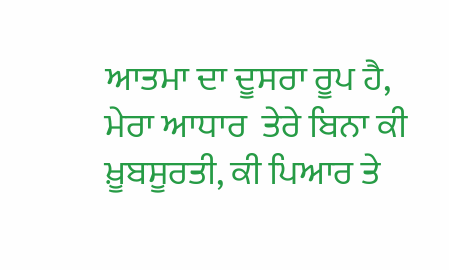ਆਤਮਾ ਦਾ ਦੂਸਰਾ ਰੂਪ ਹੈ, ਮੇਰਾ ਆਧਾਰ  ਤੇਰੇ ਬਿਨਾ ਕੀ ਖ਼ੂਬਸੂਰਤੀ, ਕੀ ਪਿਆਰ ਤੇ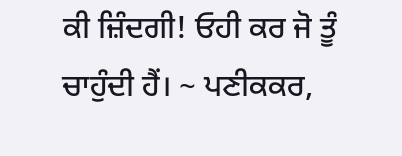ਕੀ ਜ਼ਿੰਦਗੀ! ਓਹੀ ਕਰ ਜੋ ਤੂੰ ਚਾਹੁੰਦੀ ਹੈਂ। ~ ਪਣੀਕਕਰ,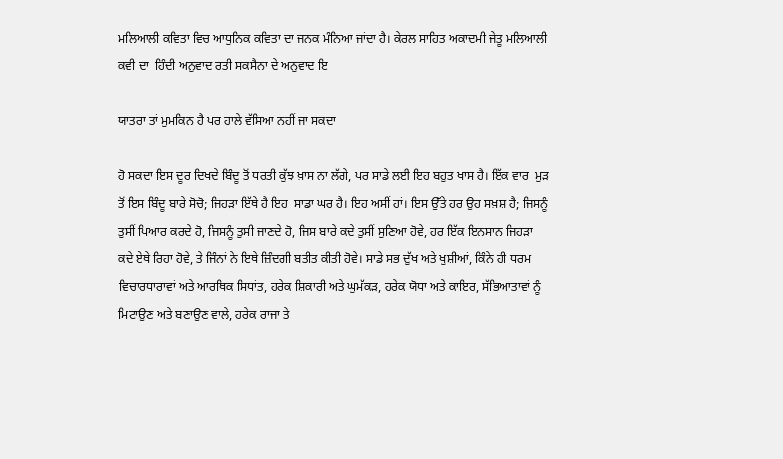ਮਲਿਆਲੀ ਕਵਿਤਾ ਵਿਚ ਆਧੁਨਿਕ ਕਵਿਤਾ ਦਾ ਜਨਕ ਮੰਨਿਆ ਜਾਂਦਾ ਹੈ। ਕੇਰਲ ਸਾਹਿਤ ਅਕਾਦਮੀ ਜੇਤੂ ਮਲਿਆਲੀ ਕਵੀ ਦਾ  ਹਿੰਦੀ ਅਨੁਵਾਦ ਰਤੀ ਸਕਸੈਨਾ ਦੇ ਅਨੁਵਾਦ ਇ

ਯਾਤਰਾ ਤਾਂ ਮੁਮਕਿਨ ਹੈ ਪਰ ਹਾਲੇ ਵੱਸਿਆ ਨਹੀਂ ਜਾ ਸਕਦਾ

ਹੋ ਸਕਦਾ ਇਸ ਦੂਰ ਦਿਖਦੇ ਬਿੰਦੂ ਤੋਂ ਧਰਤੀ ਕੁੱਝ ਖ਼ਾਸ ਨਾ ਲੱਗੇ, ਪਰ ਸਾਡੇ ਲਈ ਇਹ ਬਹੁਤ ਖਾਸ ਹੈ। ਇੱਕ ਵਾਰ  ਮੁੜ ਤੋਂ ਇਸ ਬਿੰਦੂ ਬਾਰੇ ਸੋਚੋ; ਜਿਹੜਾ ਇੱਥੇ ਹੈ ਇਹ  ਸਾਡਾ ਘਰ ਹੈ। ਇਹ ਅਸੀਂ ਹਾਂ। ਇਸ ਉੱਤੇ ਹਰ ਉਹ ਸਖ਼ਸ਼ ਹੈ; ਜਿਸਨੂੰ ਤੁਸੀਂ ਪਿਆਰ ਕਰਦੇ ਹੋ, ਜਿਸਨੂੰ ਤੁਸੀ ਜਾਣਦੇ ਹੋ, ਜਿਸ ਬਾਰੇ ਕਦੇ ਤੁਸੀਂ ਸੁਣਿਆ ਹੋਵੇ, ਹਰ ਇੱਕ ਇਨਸਾਨ ਜਿਹੜਾ ਕਦੇ ਏਥੇ ਰਿਹਾ ਹੋਵੇ, ਤੇ ਜਿੰਨਾਂ ਨੇ ਇਥੇ ਜ਼ਿੰਦਗੀ ਬਤੀਤ ਕੀਤੀ ਹੋਵੇ। ਸਾਡੇ ਸਭ ਦੁੱਖ ਅਤੇ ਖੁਸ਼ੀਆਂ, ਕਿੰਨੇ ਹੀ ਧਰਮ ਵਿਚਾਰਧਾਰਾਵਾਂ ਅਤੇ ਆਰਥਿਕ ਸਿਧਾਂਤ, ਹਰੇਕ ਸ਼ਿਕਾਰੀ ਅਤੇ ਘੁਮੱਕੜ, ਹਰੇਕ ਯੋਧਾ ਅਤੇ ਕਾਇਰ, ਸੱਭਿਆਤਾਵਾਂ ਨੂੰ ਮਿਟਾਉਣ ਅਤੇ ਬਣਾਉਣ ਵਾਲੇ, ਹਰੇਕ ਰਾਜਾ ਤੇ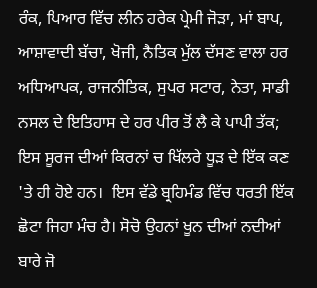ਰੰਕ, ਪਿਆਰ ਵਿੱਚ ਲੀਨ ਹਰੇਕ ਪ੍ਰੇਮੀ ਜੋੜਾ, ਮਾਂ ਬਾਪ, ਆਸ਼ਾਵਾਦੀ ਬੱਚਾ, ਖੋਜੀ, ਨੈਤਿਕ ਮੁੱਲ ਦੱਸਣ ਵਾਲਾ ਹਰ ਅਧਿਆਪਕ, ਰਾਜਨੀਤਿਕ, ਸੁਪਰ ਸਟਾਰ, ਨੇਤਾ, ਸਾਡੀ ਨਸਲ ਦੇ ਇਤਿਹਾਸ ਦੇ ਹਰ ਪੀਰ ਤੋਂ ਲੈ ਕੇ ਪਾਪੀ ਤੱਕ; ਇਸ ਸੂਰਜ ਦੀਆਂ ਕਿਰਨਾਂ ਚ ਖਿੱਲਰੇ ਧੂੜ ਦੇ ਇੱਕ ਕਣ 'ਤੇ ਹੀ ਹੋਏ ਹਨ।  ਇਸ ਵੱਡੇ ਬ੍ਰਹਿਮੰਡ ਵਿੱਚ ਧਰਤੀ ਇੱਕ ਛੋਟਾ ਜਿਹਾ ਮੰਚ ਹੈ। ਸੋਚੋ ਉਹਨਾਂ ਖੂਨ ਦੀਆਂ ਨਦੀਆਂ ਬਾਰੇ ਜੋ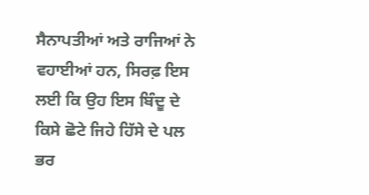ਸੈਨਾਪਤੀਆਂ ਅਤੇ ਰਾਜਿਆਂ ਨੇ ਵਹਾਈਆਂ ਹਨ, ਸਿਰਫ਼ ਇਸ ਲਈ ਕਿ ਉਹ ਇਸ ਬਿੰਦੂ ਦੇ ਕਿਸੇ ਛੋਟੇ ਜਿਹੇ ਹਿੱਸੇ ਦੇ ਪਲ ਭਰ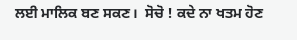ਲਈ ਮਾਲਿਕ ਬਣ ਸਕਣ।  ਸੋਚੋ ! ਕਦੇ ਨਾ ਖਤਮ ਹੋਣ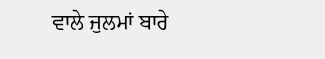ਵਾਲੇ ਜੁਲਮਾਂ ਬਾਰੇ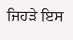ਜਿਹੜੇ ਇਸ